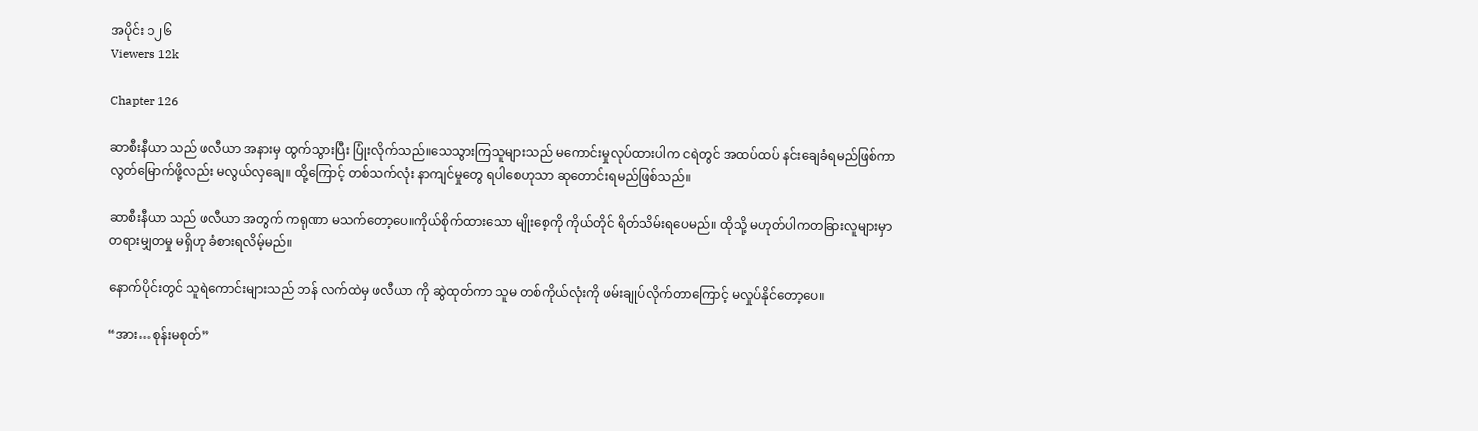အပိုင်း ၁၂၆
Viewers 12k

Chapter 126

ဆာစီးနီယာ သည် ဖလီယာ အနားမှ ထွက်သွားပြီး ပြုံးလိုက်သည်။သေသွားကြသူများသည် မကောင်းမှုလုပ်ထားပါက ငရဲတွင် အထပ်ထပ် နင်းချေခံရမည်ဖြစ်ကာ လွတ်မြောက်ဖို့လည်း မလွယ်လှချေ။ ထို့ကြောင့် တစ်သက်လုံး နာကျင်မှုတွေ ရပါစေဟုသာ ဆုတောင်းရမည်ဖြစ်သည်။

ဆာစီးနီယာ သည် ဖလီယာ အတွက် ကရုဏာ မသက်တော့ပေ။ကိုယ်စိုက်ထားသော မျိုးစေ့ကို ကိုယ်တိုင် ရိတ်သိမ်းရပေမည်။ ထိုသို့ မဟုတ်ပါကတခြားလူများမှာ တရားမျှတမှု မရှိဟု ခံစားရလိမ့်မည်။

နောက်ပိုင်းတွင် သူရဲကောင်းများသည် ဘန် လက်ထဲမှ ဖလီယာ ကို ဆွဲထုတ်ကာ သူမ တစ်ကိုယ်လုံးကို ဖမ်းချုပ်လိုက်တာကြောင့် မလှုပ်နိုင်တော့ပေ။

“အား…စုန်းမစုတ်”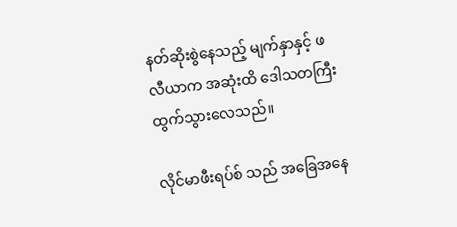နတ်ဆိုးစွဲနေသည့် မျက်နှာနှင့် ဖလီယာက အဆုံးထိ ဒေါသတကြီး ထွက်သွားလေသည်။

လိုင်မာဖီးရပ်စ် သည် အခြေအနေ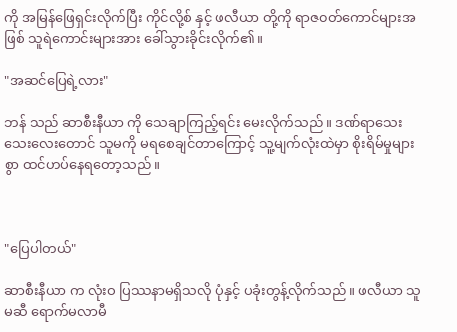ကို အမြန်ဖြေရှင်းလိုက်ပြီး ကိုင်လို့စ် နှင့် ဖလီယာ တို့ကို ရာဇ၀တ်ကောင်များအဖြစ် သူရဲကောင်းများအား ခေါ်သွားခိုင်းလိုက်၏။

"အဆင်ပြေရဲ့လား"

ဘန် သည် ဆာစီးနီယာ ကို သေချာကြည့်ရင်း မေးလိုက်သည်။ ဒဏ်ရာသေးသေးလေးတောင် သူမကို မရစေချင်တာကြောင့် သူ့မျက်လုံးထဲမှာ စိုးရိမ်မှုများစွာ ထင်ဟပ်နေရတော့သည်။



"ပြေပါတယ်"

ဆာစီးနီယာ က လုံးဝ ပြဿနာမရှိသလို ပုံနှင့် ပခုံးတွန့်လိုက်သည်။ ဖလီယာ သူမဆီ ရောက်မလာမီ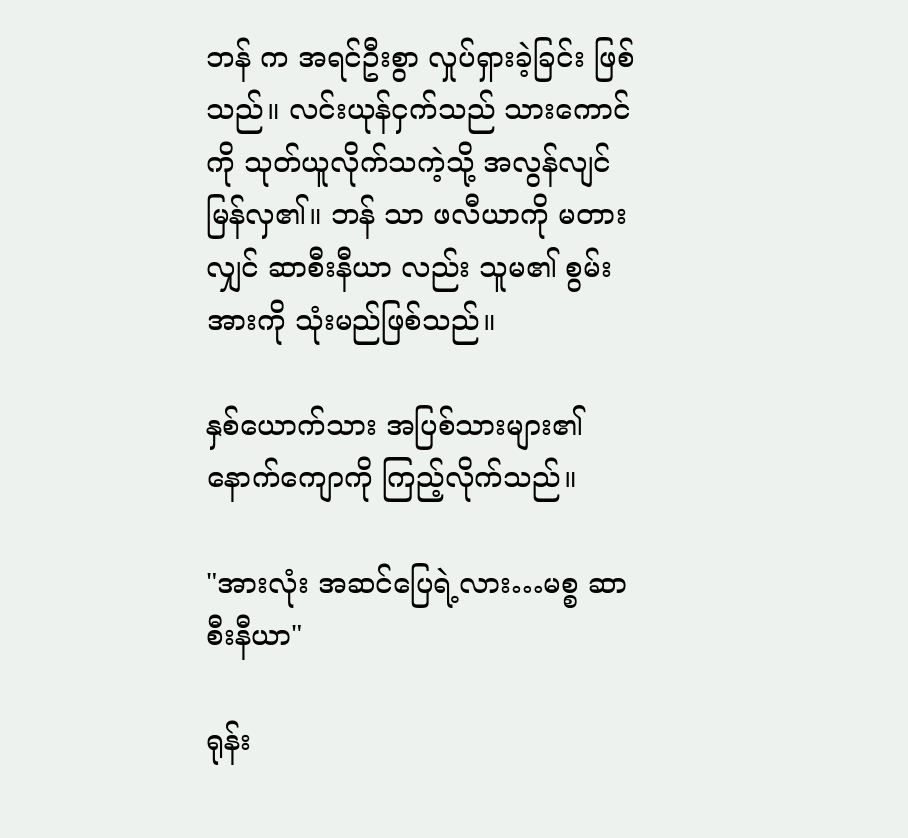ဘန် က အရင်ဦးစွာ လှုပ်ရှားခဲ့ခြင်း ဖြစ်သည်။ လင်းယုန်ငှက်သည် သားကောင်ကို သုတ်ယူလိုက်သကဲ့သို့ အလွန်လျင်မြန်လှ၏။ ဘန် သာ ဖလီယာကို မတားလျှင် ဆာစီးနီယာ လည်း သူမ၏ စွမ်းအားကို သုံးမည်ဖြစ်သည်။

နှစ်ယောက်သား အပြစ်သားများ၏ နောက်ကျောကို ကြည့်လိုက်သည်။

"အားလုံး အဆင်ပြေရဲ့လား…မစ္စ ဆာစီးနီယာ"

ရုန်း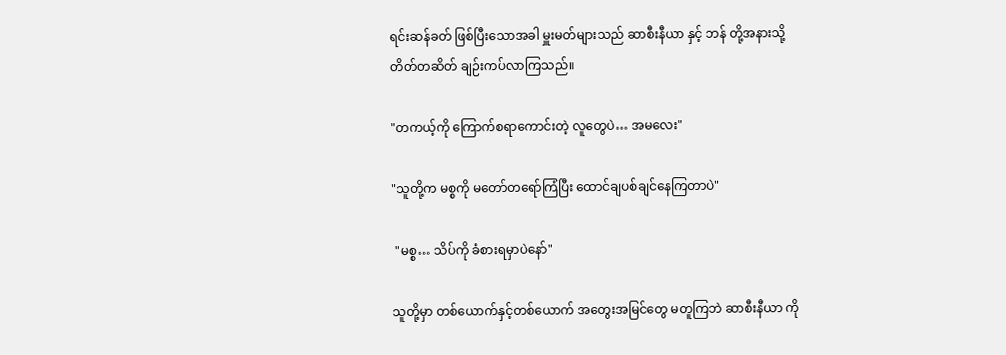ရင်းဆန်ခတ် ဖြစ်ပြီးသောအခါ မှူးမတ်များသည် ဆာစီးနီယာ နှင့် ဘန် တို့အနားသို့ တိတ်တဆိတ် ချဉ်းကပ်လာကြသည်။

"တကယ့်ကို ကြောက်စရာကောင်းတဲ့ လူတွေပဲ… အမလေး"

"သူတို့က မစ္စကို မတော်တရော်ကြံပြီး ထောင်ချပစ်ချင်နေကြတာပဲ"

 "မစ္စ… သိပ်ကို ခံစားရမှာပဲနော်"

သူတို့မှာ တစ်ယောက်နှင့်တစ်ယောက် အတွေးအမြင်တွေ မတူကြဘဲ ဆာစီးနီယာ ကို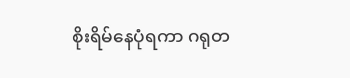စိုးရိမ်နေပုံရကာ ဂရုတ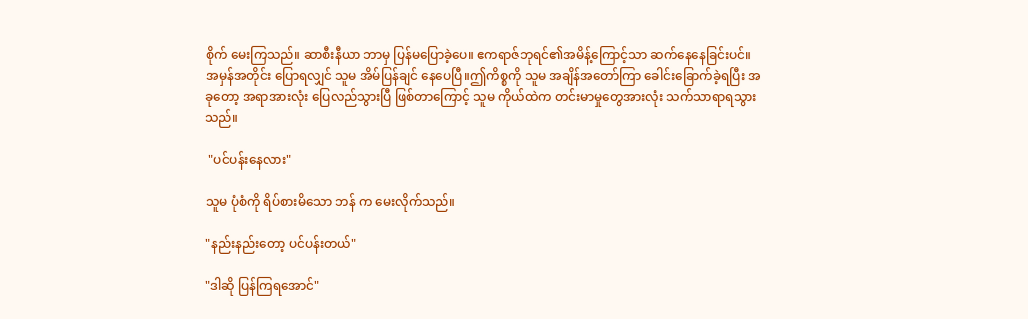စိုက် မေးကြသည်။ ဆာစီးနီယာ ဘာမှ ပြန်မပြောခဲ့ပေ။ ဧကရာဇ်ဘုရင်၏အမိန့်ကြောင့်သာ ဆက်နေနေခြင်းပင်။ အမှန်အတိုင်း ပြောရလျှင် သူမ အိမ်ပြန်ချင် နေပေပြီ။ဤကိစ္စကို သူမ အချိန်အတော်ကြာ ခေါင်းခြောက်ခဲ့ရပြီး အခုတော့ အရာအားလုံး ပြေလည်သွားပြီ ဖြစ်တာကြောင့် သူမ ကိုယ်ထဲက တင်းမာမှုတွေအားလုံး သက်သာရာရသွားသည်။

 "ပင်ပန်းနေလား"

သူမ ပုံစံကို ရိပ်စားမိသော ဘန် က မေးလိုက်သည်။

"နည်းနည်းတော့ ပင်ပန်းတယ်"

"ဒါဆို ပြန်ကြရအောင်"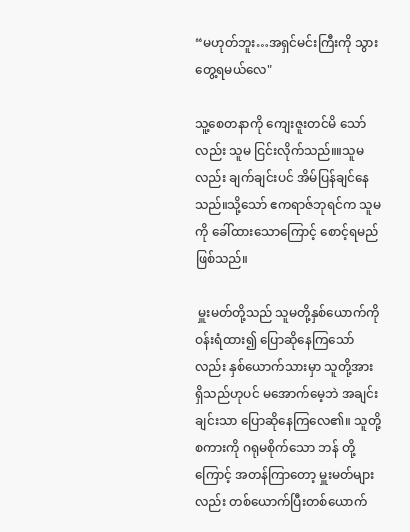“မဟုတ်ဘူး…အရှင်မင်းကြီးကို သွားတွေ့ရမယ်လေ"

သူ့စေတနာကို ကျေးဇူးတင်မိ သော်လည်း သူမ ငြင်းလိုက်သည်။။သူမလည်း ချက်ချင်းပင် အိမ်ပြန်ချင်နေသည်။သို့သော် ဧကရာဇ်ဘုရင်က သူမကို ခေါ်ထားသောကြောင့် စောင့်ရမည်ဖြစ်သည်။

 မှူးမတ်တို့သည် သူမတို့နှစ်ယောက်ကို ဝန်းရံထား၍ ပြောဆိုနေကြသော်လည်း နှစ်ယောက်သားမှာ သူတို့အား ရှိသည်ဟုပင် မအောက်မေ့ဘဲ အချင်းချင်းသာ ပြောဆိုနေကြလေ၏။ သူတို့ စကားကို ဂရုမစိုက်သော ဘန် တို့ကြောင့် အတန်ကြာတော့ မှူးမတ်များလည်း တစ်ယောက်ပြီးတစ်ယောက်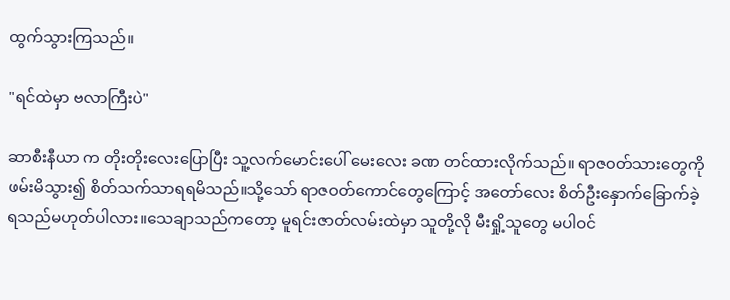ထွက်သွားကြသည်။

"ရင်ထဲမှာ ဗလာကြီးပဲ"

ဆာစီးနီယာ က တိုးတိုးလေးပြောပြီး သူ့လက်မောင်းပေါ် မေးလေး ခဏ တင်ထားလိုက်သည်။ ရာဇ၀တ်သားတွေကို ဖမ်းမိသွား၍ စိတ်သက်သာရရမိသည်။သို့သော် ရာဇဝတ်ကောင်တွေကြောင့် အတော်လေး စိတ်ဦးနှောက်ခြောက်ခဲ့ရသည်မဟုတ်ပါလား။သေချာသည်ကတော့ မူရင်းဇာတ်လမ်းထဲမှာ သူတို့လို မီးရှို့သူတွေ မပါဝင်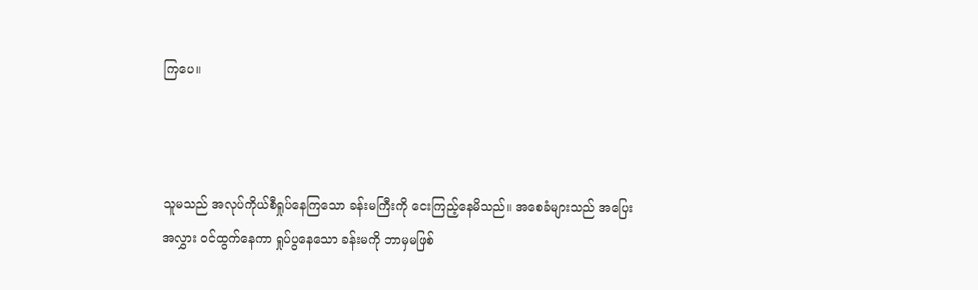ကြပေ။



သူမသည် အလုပ်ကိုယ်စီရှုပ်နေကြသော ခန်းမကြီးကို ငေးကြည့်နေမိသည်။ အစေခံများသည် အပြေးအလွှား ဝင်ထွက်နေကာ ရှုပ်ပွနေသော ခန်းမကို ဘာမှမဖြစ်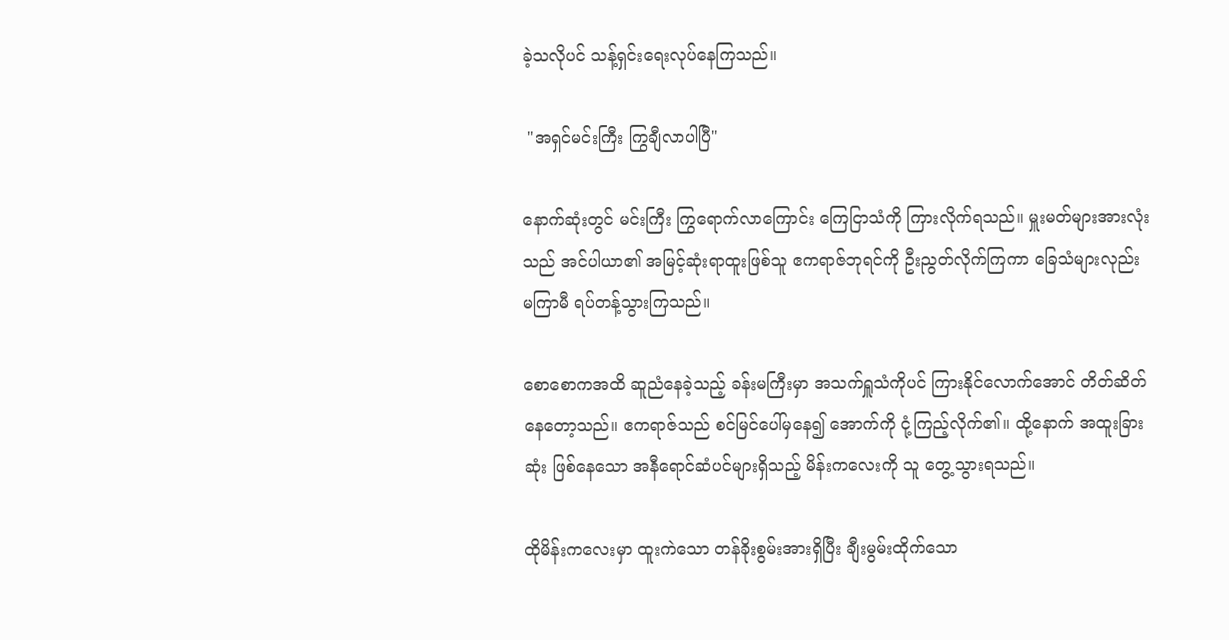ခဲ့သလိုပင် သန့်ရှင်းရေးလုပ်နေကြသည်။

 "အရှင်မင်းကြီး ကြွချီလာပါပြီ"

နောက်ဆုံးတွင် မင်းကြီး ကြွရောက်လာကြောင်း ကြေငြာသံကို ကြားလိုက်ရသည်။ မှူးမတ်များအားလုံးသည် အင်ပါယာ၏ အမြင့်ဆုံးရာထူးဖြစ်သူ ဧကရာဇ်ဘုရင်ကို ဦးညွတ်လိုက်ကြကာ ခြေသံများလုည်း မကြာမီ ရပ်တန့်သွားကြသည်။

စောစောကအထိ ဆူညံနေခဲ့သည့် ခန်းမကြီးမှာ အသက်ရှူသံကိုပင် ကြားနိုင်လောက်အောင် တိတ်ဆိတ်နေတော့သည်။ ဧကရာဇ်သည် စင်မြင်ပေါ်မှနေ၍ အောက်ကို ငုံ့ကြည့်လိုက်၏။ ထို့နောက် အထူးခြားဆုံး ဖြစ်နေသော အနီရောင်ဆံပင်များရှိသည့် မိန်းကလေးကို သူ တွေ့သွားရသည်။

ထိုမိန်းကလေးမှာ ထူးကဲသော တန်ခိုးစွမ်းအားရှိပြီး ချီးမွမ်းထိုက်သော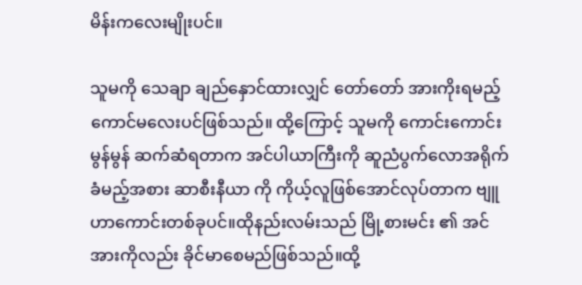မိန်းကလေးမျိုးပင်။

သူမကို သေချာ ချည်နှောင်ထားလျှင် တော်တော် အားကိုးရမည့်ကောင်မလေးပင်ဖြစ်သည်။ ထို့ကြောင့် သူမကို ကောင်းကောင်းမွန်မွန် ဆက်ဆံရတာက အင်ပါယာကြီးကို ဆူညံပွက်လောအရိုက်ခံမည့်အစား ဆာစီးနီယာ ကို ကိုယ့်လူဖြစ်အောင်လုပ်တာက ဗျူဟာကောင်းတစ်ခုပင်။ထိုနည်းလမ်းသည် မြို့စားမင်း ၏ အင်အားကိုလည်း ခိုင်မာစေမည်ဖြစ်သည်။ထို့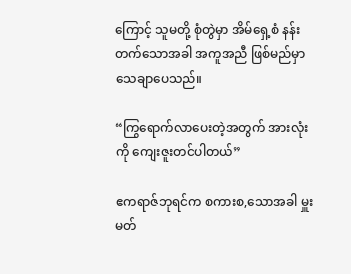ကြောင့် သူမတို့ စုံတွဲမှာ အိမ်ရှေ့စံ နန်းတက်သောအခါ အကူအညီ ဖြစ်မည်မှာ သေချာပေသည်။

“ကြွရောက်လာပေးတဲ့အတွက် အားလုံးကို ကျေးဇူးတင်ပါတယ်”

ဧကရာဇ်ဘုရင်က စကားစ,သောအခါ မှူးမတ်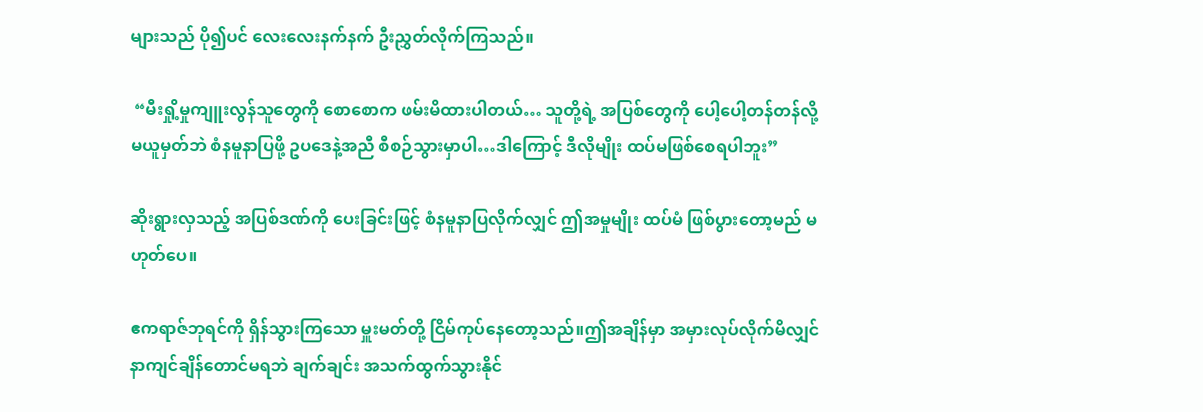များသည် ပို၍ပင် လေးလေးနက်နက် ဦးညွှတ်လိုက်ကြသည်။

 “မီးရှို့မှုကျူးလွန်သူတွေကို စောစောက ဖမ်းမိထားပါတယ်… သူတို့ရဲ့ အပြစ်တွေကို ပေါ့ပေါ့တန်တန်လို့ မယူမှတ်ဘဲ စံနမူနာပြဖို့ ဥပဒေနဲ့အညီ စီစဉ်သွားမှာပါ…ဒါကြောင့် ဒီလိုမျိုး ထပ်မဖြစ်စေရပါဘူး”

ဆိုးရွားလှသည့် အပြစ်ဒဏ်ကို ပေးခြင်းဖြင့် စံနမူနာပြလိုက်လျှင် ဤအမှုမျိုး ထပ်မံ ဖြစ်ပွားတော့မည် မဟုတ်ပေ။

ဧကရာဇ်ဘုရင်ကို ရှိန်သွားကြသော မှူးမတ်တို့ ငြိမ်ကုပ်နေတော့သည်။ဤအချိန်မှာ အမှားလုပ်လိုက်မိလျှင် နာကျင်ချိန်တောင်မရဘဲ ချက်ချင်း အသက်ထွက်သွားနိုင်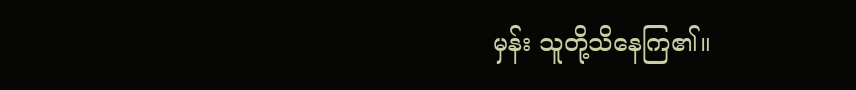မှန်း သူတို့သိနေကြ၏။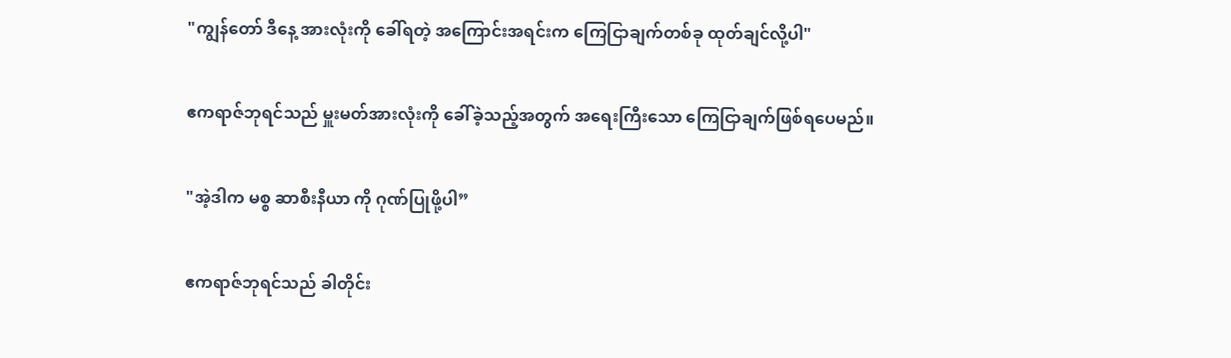"ကျွန်တော် ဒီနေ့ အားလုံးကို ခေါ်ရတဲ့ အကြောင်းအရင်းက ကြေငြာချက်တစ်ခု ထုတ်ချင်လို့ပါ"

ဧကရာဇ်ဘုရင်သည် မှူးမတ်အားလုံးကို ခေါ်ခဲ့သည့်အတွက် အရေးကြီးသော ကြေငြာချက်ဖြစ်ရပေမည်။

"အဲ့ဒါက မစ္စ ဆာစီးနီယာ ကို ဂုဏ်ပြုဖို့ပါ”

ဧကရာဇ်ဘုရင်သည် ခါတိုင်း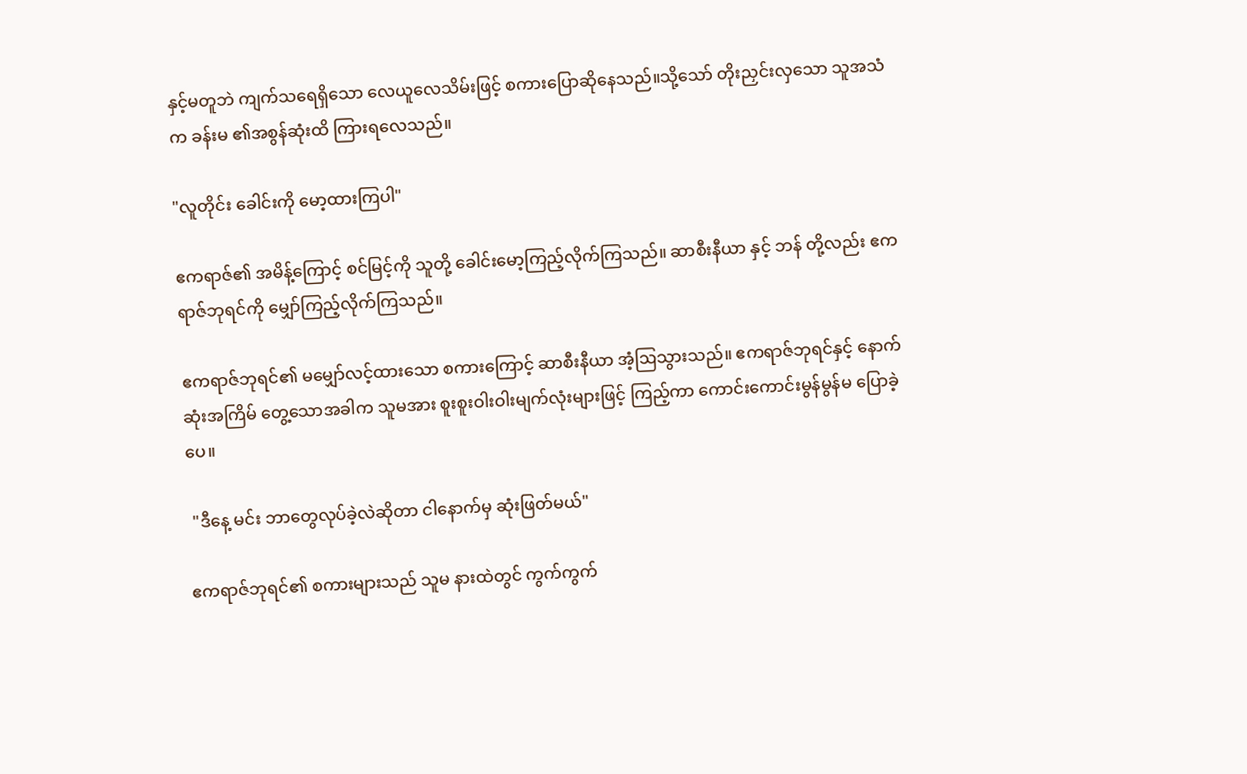နှင့်မတူဘဲ ကျက်သရေရှိသော လေယူလေသိမ်းဖြင့် စကားပြောဆိုနေသည်။သို့သော် တိုးညှင်းလှသော သူအသံက ခန်းမ ၏အစွန်ဆုံးထိ ကြားရလေသည်။

"လူတိုင်း ခေါင်းကို မော့ထားကြပါ"

ဧကရာဇ်၏ အမိန့်ကြောင့် စင်မြင့်ကို သူတို့ ခေါင်းမော့ကြည့်လိုက်ကြသည်။ ဆာစီးနီယာ နှင့် ဘန် တို့လည်း ဧကရာဇ်ဘုရင်ကို မျှော်ကြည့်လိုက်ကြသည်။

ဧကရာဇ်ဘုရင်၏ မမျှော်လင့်ထားသော စကားကြောင့် ဆာစီးနီယာ အံ့ဩသွားသည်။ ဧကရာဇ်ဘုရင်နှင့် နောက်ဆုံးအကြိမ် တွေ့သောအခါက သူမအား စူးစူးဝါးဝါးမျက်လုံးများဖြင့် ကြည့်ကာ ‌ကောင်းကောင်းမွန်မွန်မ ပြောခဲ့ပေ။

 "ဒီနေ့ မင်း ဘာတွေလုပ်ခဲ့လဲဆိုတာ ငါနောက်မှ ဆုံးဖြတ်မယ်"

ဧကရာဇ်ဘုရင်၏ စကားများသည် သူမ နားထဲတွင် ကွက်ကွက်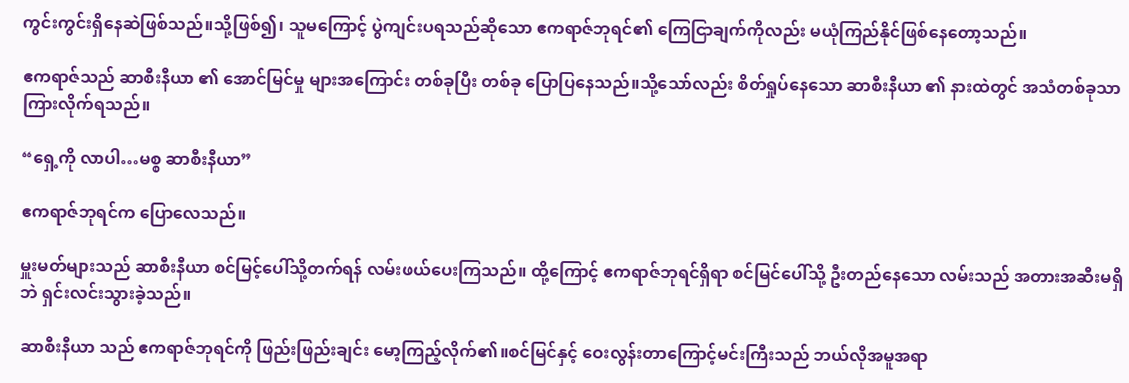ကွင်းကွင်းရှိနေဆဲဖြစ်သည်။သို့ဖြစ်၍၊ သူမကြောင့် ပွဲကျင်းပရသည်ဆိုသော ဧကရာဇ်ဘုရင်၏ ကြေငြာချက်ကိုလည်း မယုံကြည်နိုင်‌ဖြစ်နေတော့သည်။

ဧကရာဇ်သည် ဆာစီးနီယာ ၏ အောင်မြင်မှု များအကြောင်း တစ်ခုပြီး တစ်ခု ပြောပြနေသည်။သို့သော်လည်း စိတ်ရှုပ်နေသော ဆာစီးနီယာ ၏ နားထဲတွင် အသံတစ်ခုသာ ကြားလိုက်ရသည်။

“ရှေ့ကို လာပါ…မစ္စ ဆာစီးနီယာ”

ဧကရာဇ်ဘုရင်က ပြောလေသည်။

မှူးမတ်များသည် ဆာစီးနီယာ စင်မြင့်ပေါ်သို့တက်ရန် လမ်းဖယ်ပေးကြသည်။ ထို့ကြောင့် ဧကရာဇ်ဘုရင်ရှိရာ စင်မြင်ပေါ်သို့ ဦးတည်နေသော လမ်းသည် အတားအဆီးမရှိဘဲ ရှင်းလင်းသွားခဲ့သည်။

ဆာစီးနီယာ သည် ဧကရာဇ်ဘုရင်ကို ဖြည်းဖြည်းချင်း မော့ကြည့်လိုက်၏။စင်မြင်နှင့် ဝေးလွန်းတာကြောင့်မင်းကြီးသည် ဘယ်လိုအမူအရာ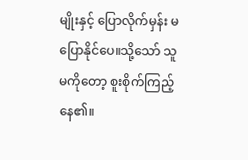မျိုးနှင့် ပြောလိုက်မှန်း မပြောနိုင်ပေ။သို့သော် သူမကိုတော့ စူးစိုက်ကြည့်နေ၏။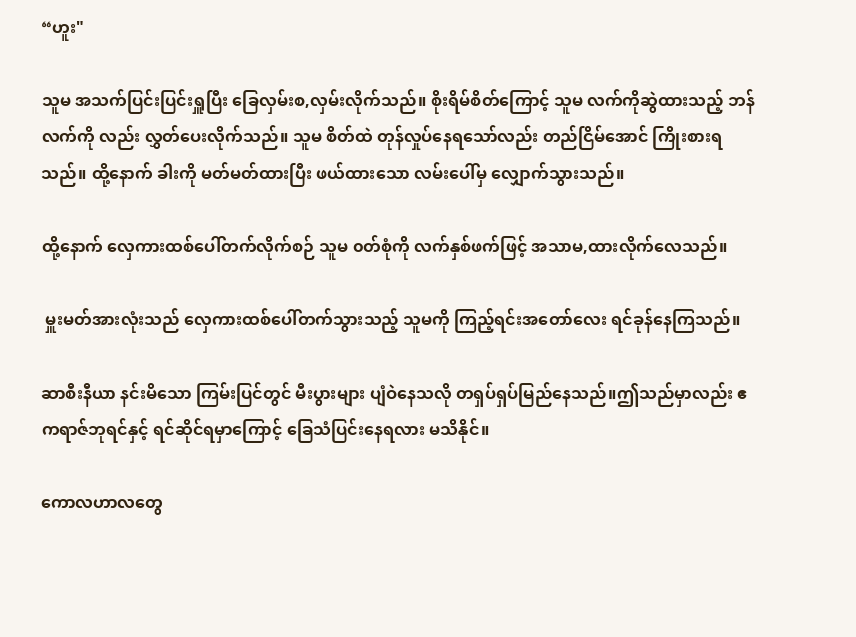“ဟူး"

သူမ အသက်ပြင်းပြင်းရှူပြီး ခြေလှမ်းစ,လှမ်းလိုက်သည်။ စိုးရိမ်စိတ်ကြောင့် သူမ လက်ကိုဆွဲထားသည့် ဘန် လက်ကို လည်း လွှတ်ပေးလိုက်သည်။ သူမ စိတ်ထဲ တုန်လှုပ်နေရသော်လည်း တည်ငြိမ်အောင် ကြိုးစားရသည်။ ထို့နောက် ခါးကို မတ်မတ်ထားပြီး ဖယ်ထားသော လမ်းပေါ်မှ လျှောက်သွားသည်။

ထို့နောက် လှေကားထစ်ပေါ်တက်လိုက်စဉ် သူမ ၀တ်စုံကို လက်နှစ်ဖက်ဖြင့် အသာမ,ထားလိုက်လေသည်။

 မှူးမတ်အားလုံးသည် လှေကားထစ်ပေါ်တက်သွားသည့် သူမကို ကြည့်ရင်းအတော်လေး ရင်ခုန်နေကြသည်။

ဆာစီးနီယာ နင်းမိသော ကြမ်းပြင်တွင် မီးပွားများ ပျံဝဲနေသလို တရှပ်ရှပ်မြည်နေသည်။ဤသည်မှာလည်း ဧကရာဇ်ဘုရင်နှင့် ရင်ဆိုင်ရမှာကြောင့် ခြေသံပြင်းနေရလား မသိနိုင်။

ကောလဟာလတွေ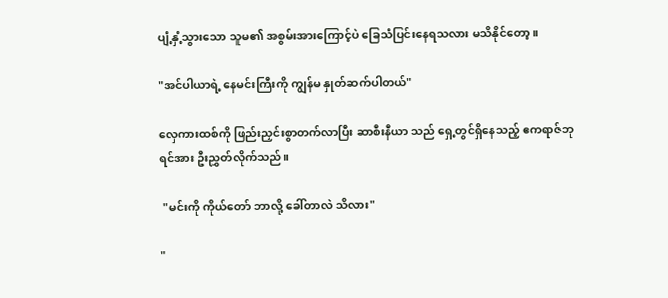ပျံ့နှံ့သွားသော သူမ၏ အစွမ်းအားကြောင့်ပဲ ခြေသံပြင်းနေရသလား မသိနိုင်တော့။

"အင်ပါယာရဲ့ နေမင်းကြီးကို ကျွန်မ နှုတ်ဆက်ပါတယ်"

လှေကားထစ်ကို ဖြည်းညှင်းစွာတက်လာပြီး ဆာစီးနီယာ သည် ရှေ့တွင်ရှိနေသည့် ဧကရာဇ်ဘုရင်အား ဦးညွှတ်လိုက်သည်။

 "မင်းကို ကိုယ်တော် ဘာလို့ ခေါ်တာလဲ သိလား"

"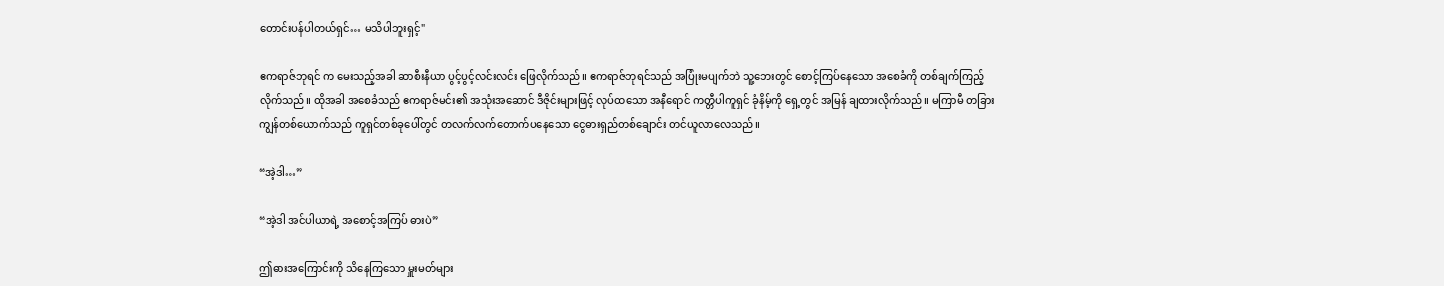တောင်းပန်ပါတယ်ရှင်… မသိပါဘူးရှင့်"

ဧကရာဇ်ဘုရင် က မေးသည့်အခါ ဆာစီးနီယာ ပွင့်ပွင့်လင်းလင်း ဖြေလိုက်သည်။ ဧကရာဇ်ဘုရင်သည် အပြုံးမပျက်ဘဲ သူ့ဘေးတွင် စောင့်ကြပ်နေသော အစေခံကို တစ်ချက်ကြည့်လိုက်သည်။ ထိုအခါ အစေခံသည် ဧကရာဇ်မင်း၏ အသုံးအဆောင် ဒီဇိုင်းများဖြင့် လုပ်ထသော အနီရောင် ကတ္တီပါကူရှင် ခုံနိမ့်ကို ရှေ့တွင် အမြန် ချထားလိုက်သည်။ မကြာမီ တခြားကျွန်တစ်ယောက်သည် ကူရှင်တစ်ခုပေါ်တွင် တလက်လက်တောက်ပနေသော ငွေဓားရှည်တစ်ချောင်း တင်ယူလာလေသည်။

“အဲ့ဒါ…”

“အဲ့ဒါ အင်ပါယာရဲ့ ‌အစောင့်အကြပ် ဓားပဲ”

ဤဓားအကြောင်းကို သိနေကြသော မှူးမတ်များ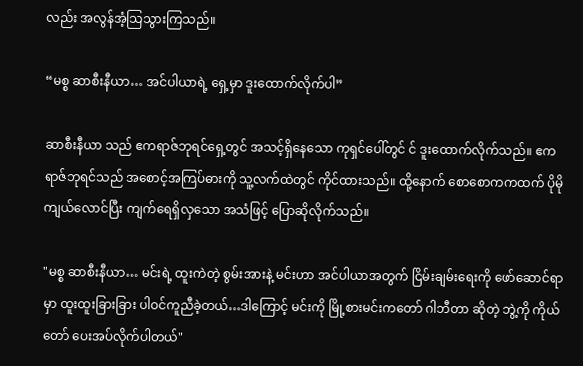လည်း အလွန်အံ့သြသွားကြသည်။

“မစ္စ ဆာစီးနီယာ… အင်ပါယာရဲ့ ရှေ့မှာ ဒူးထောက်လိုက်ပါ”

ဆာစီးနီယာ သည် ဧကရာဇ်ဘုရင်ရှေ့တွင် အသင့်ရှိနေသော ကုရှင်ပေါ်တွင် င် ဒူးထောက်လိုက်သည်။ ဧကရာဇ်ဘုရင်သည် အစောင့်အကြပ်ဓားကို သူ့လက်ထဲတွင် ကိုင်ထားသည်။ ထို့နောက် စောစောကကထက် ပိုမိုကျယ်လောင်ပြီး ကျက်ရေရှိလှသော အသံဖြင့် ပြောဆိုလိုက်သည်။

"မစ္စ ဆာစီးနီယာ… မင်းရဲ့ ထူးကဲတဲ့ စွမ်းအားနဲ့ မင်းဟာ အင်ပါယာအတွက် ငြိမ်းချမ်းရေးကို ဖော်ဆောင်ရာမှာ ထူးထူးခြားခြား ပါဝင်ကူညီခဲ့တယ်…ဒါကြောင့် မင်းကို မြို့စားမင်းကတော် ဂါဘီတာ ဆိုတဲ့ ဘွဲ့ကို ကိုယ်တော် ပေးအပ်လိုက်ပါတယ်"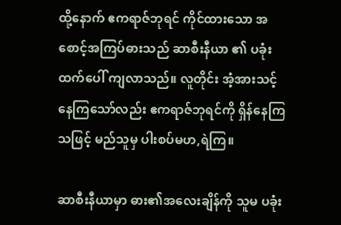ထို့နောက် ဧကရာဇ်ဘုရင် ကိုင်ထားသော အစောင့်အကြပ်ဓားသည် ဆာစီးနီယာ ၏ ပခုံးထက်ပေါ် ကျလာသည်။ လူတိုင်း အံ့အားသင့်နေကြသော်လည်း ဧကရာဇ်ဘုရင်ကို ရှိန်နေကြသဖြင့် မည်သူမှ ပါးစပ်မဟ,ရဲကြ။

ဆာစီးနီယာမှာ ဓား၏အလေးချိန်ကို သူမ ပခုံး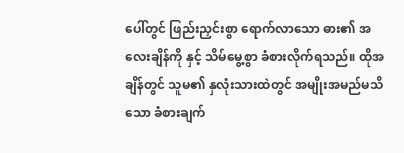ပေါ်တွင် ဖြည်းညှင်းစွာ ရောက်လာသော ဓား၏ အလေးချိန်ကို နှင့် သိမ်မွေ့စွာ ခံစားလိုက်ရသည်။ ထိုအချိန်တွင် သူမ၏ နှလုံးသားထဲတွင် အမျိုးအမည်မသိသော ခံစားချက်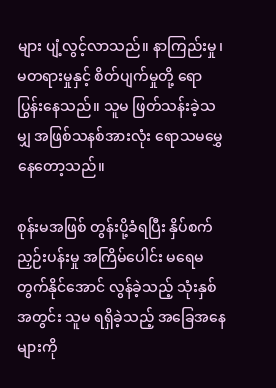များ ပျံ့လွင့်လာသည်။ နာကြည်းမှု၊ မတရားမှုနှင့် စိတ်ပျက်မှုတို့ ရောပြွန်းနေသည်။ သူမ ဖြတ်သန်းခဲ့သမျှ အဖြစ်သနစ်အားလုံး ရောသမ‌မွှေနေတော့သည်။

စုန်းမအဖြစ် တွန်းပို့ခံရပြီး နှိပ်စက်ညှဉ်းပန်းမှု အကြိမ်ပေါင်း မရေမတွက်နိုင်အောင် လွန်ခဲ့သည့် သုံးနှစ်အတွင်း သူမ ရရှိခဲ့သည့် အခြေအနေများကို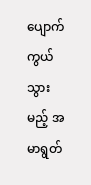ပျောက်ကွယ်သွားမည့် အမာရွတ်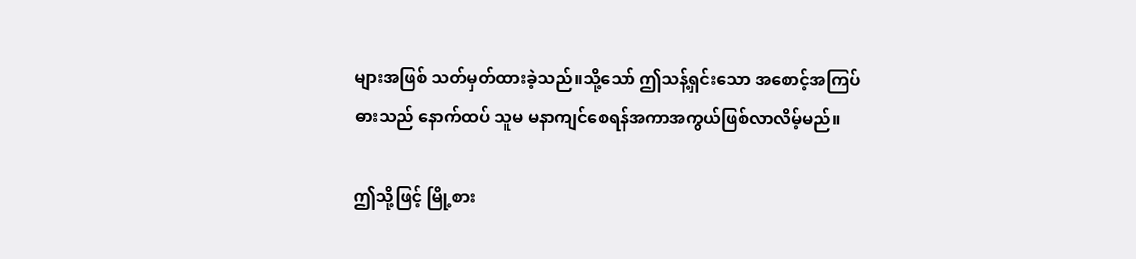များအဖြစ် သတ်မှတ်ထားခဲ့သည်။သို့သော် ဤသန့်ရှင်းသော အစောင့်အကြပ်ဓားသည် နောက်ထပ် သူမ မနာကျင်စေရန်အကာအကွယ်ဖြစ်လာလိမ့်မည်။

ဤသို့ဖြင့် မြို့စား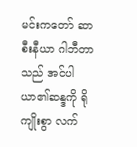မင်းကတော် ဆာစီးနီယာ ဂါဘီတာ သည် အင်ပါယာ၏ဆန္ဒကို ရိုကျိုးစွာ လက်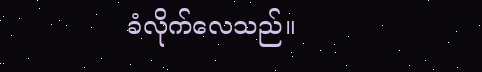ခံလိုက်လေသည်။